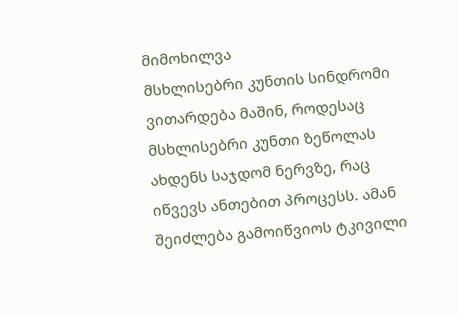მიმოხილვა
მსხლისებრი კუნთის სინდრომი ვითარდება მაშინ, როდესაც მსხლისებრი კუნთი ზეწოლას ახდენს საჯდომ ნერვზე, რაც იწვევს ანთებით პროცესს. ამან შეიძლება გამოიწვიოს ტკივილი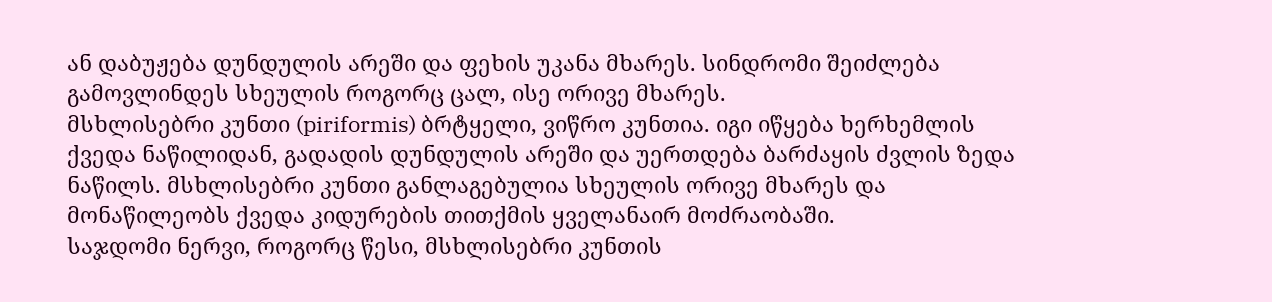ან დაბუჟება დუნდულის არეში და ფეხის უკანა მხარეს. სინდრომი შეიძლება გამოვლინდეს სხეულის როგორც ცალ, ისე ორივე მხარეს.
მსხლისებრი კუნთი (piriformis) ბრტყელი, ვიწრო კუნთია. იგი იწყება ხერხემლის ქვედა ნაწილიდან, გადადის დუნდულის არეში და უერთდება ბარძაყის ძვლის ზედა ნაწილს. მსხლისებრი კუნთი განლაგებულია სხეულის ორივე მხარეს და მონაწილეობს ქვედა კიდურების თითქმის ყველანაირ მოძრაობაში.
საჯდომი ნერვი, როგორც წესი, მსხლისებრი კუნთის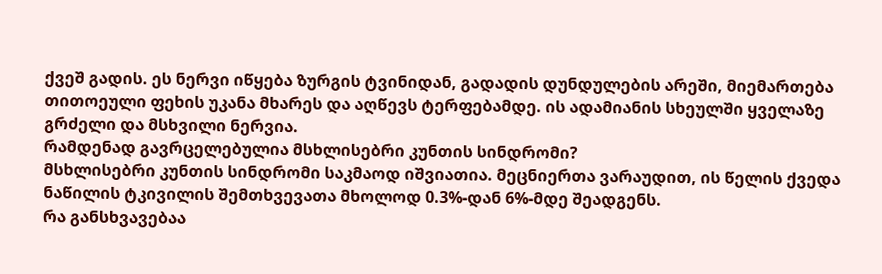ქვეშ გადის. ეს ნერვი იწყება ზურგის ტვინიდან, გადადის დუნდულების არეში, მიემართება თითოეული ფეხის უკანა მხარეს და აღწევს ტერფებამდე. ის ადამიანის სხეულში ყველაზე გრძელი და მსხვილი ნერვია.
რამდენად გავრცელებულია მსხლისებრი კუნთის სინდრომი?
მსხლისებრი კუნთის სინდრომი საკმაოდ იშვიათია. მეცნიერთა ვარაუდით, ის წელის ქვედა ნაწილის ტკივილის შემთხვევათა მხოლოდ 0.3%-დან 6%-მდე შეადგენს.
რა განსხვავებაა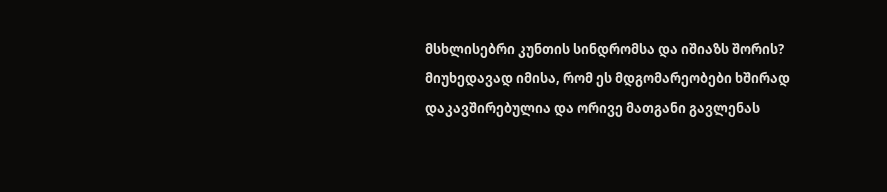მსხლისებრი კუნთის სინდრომსა და იშიაზს შორის?
მიუხედავად იმისა, რომ ეს მდგომარეობები ხშირად დაკავშირებულია და ორივე მათგანი გავლენას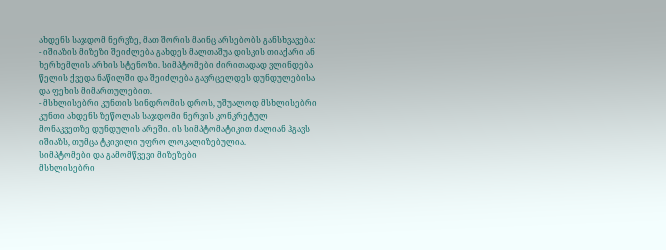ახდენს საჯდომ ნერვზე, მათ შორის მაინც არსებობს განსხვავება:
- იშიაზის მიზეზი შეიძლება გახდეს მალთაშუა დისკის თიაქარი ან ხერხემლის არხის სტენოზი. სიმპტომები ძირითადად ვლინდება წელის ქვედა ნაწილში და შეიძლება გავრცელდეს დუნდულებისა და ფეხის მიმართულებით.
- მსხლისებრი კუნთის სინდრომის დროს, უშუალოდ მსხლისებრი კუნთი ახდენს ზეწოლას საჯდომი ნერვის კონკრეტულ მონაკვეთზე დუნდულის არეში. ის სიმპტომატიკით ძალიან ჰგავს იშიაზს, თუმცა ტკივილი უფრო ლოკალიზებულია.
სიმპტომები და გამომწვევი მიზეზები
მსხლისებრი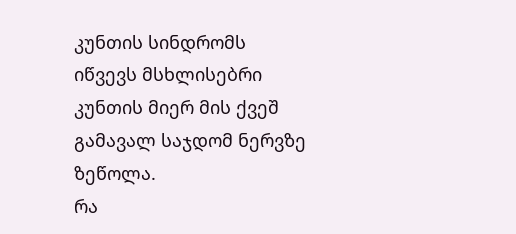კუნთის სინდრომს იწვევს მსხლისებრი კუნთის მიერ მის ქვეშ გამავალ საჯდომ ნერვზე ზეწოლა.
რა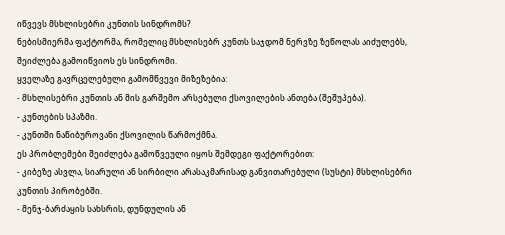იწვევს მსხლისებრი კუნთის სინდრომს?
ნებისმიერმა ფაქტორმა, რომელიც მსხლისებრ კუნთს საჯდომ ნერვზე ზეწოლას აიძულებს, შეიძლება გამოიწვიოს ეს სინდრომი.
ყველაზე გავრცელებული გამომწვევი მიზეზებია:
- მსხლისებრი კუნთის ან მის გარშემო არსებული ქსოვილების ანთება (შეშუპება).
- კუნთების სპაზმი.
- კუნთში ნაწიბუროვანი ქსოვილის წარმოქმნა.
ეს პრობლემები შეიძლება გამოწვეული იყოს შემდეგი ფაქტორებით:
- კიბეზე ასვლა, სიარული ან სირბილი არასაკმარისად განვითარებული (სუსტი) მსხლისებრი კუნთის პირობებში.
- მენჯ-ბარძაყის სახსრის, დუნდულის ან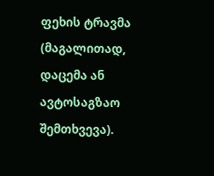ფეხის ტრავმა (მაგალითად, დაცემა ან ავტოსაგზაო შემთხვევა).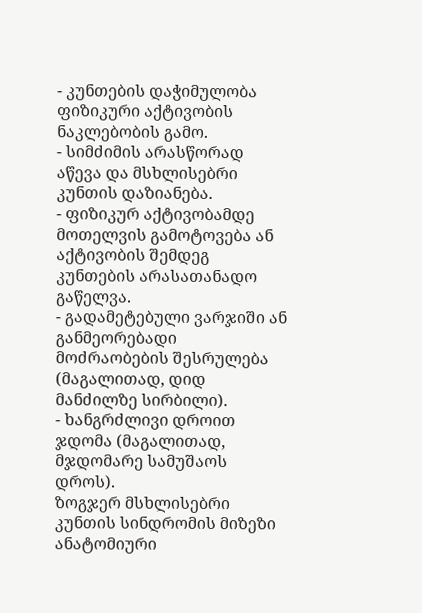- კუნთების დაჭიმულობა ფიზიკური აქტივობის ნაკლებობის გამო.
- სიმძიმის არასწორად აწევა და მსხლისებრი კუნთის დაზიანება.
- ფიზიკურ აქტივობამდე მოთელვის გამოტოვება ან აქტივობის შემდეგ კუნთების არასათანადო გაწელვა.
- გადამეტებული ვარჯიში ან განმეორებადი მოძრაობების შესრულება (მაგალითად, დიდ მანძილზე სირბილი).
- ხანგრძლივი დროით ჯდომა (მაგალითად, მჯდომარე სამუშაოს დროს).
ზოგჯერ მსხლისებრი კუნთის სინდრომის მიზეზი ანატომიური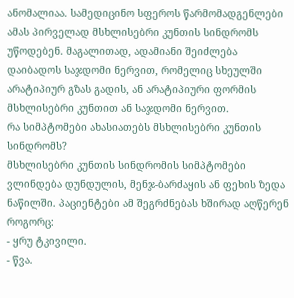ანომალიაა. სამედიცინო სფეროს წარმომადგენლები ამას პირველად მსხლისებრი კუნთის სინდრომს უწოდებენ. მაგალითად, ადამიანი შეიძლება დაიბადოს საჯდომი ნერვით, რომელიც სხეულში არატიპიურ გზას გადის, ან არატიპიური ფორმის მსხლისებრი კუნთით ან საჯდომი ნერვით.
რა სიმპტომები ახასიათებს მსხლისებრი კუნთის სინდრომს?
მსხლისებრი კუნთის სინდრომის სიმპტომები ვლინდება დუნდულის, მენჯ-ბარძაყის ან ფეხის ზედა ნაწილში. პაციენტები ამ შეგრძნებას ხშირად აღწერენ როგორც:
- ყრუ ტკივილი.
- წვა.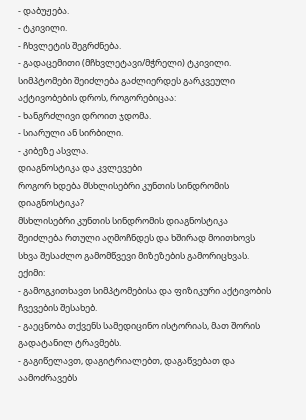- დაბუჟება.
- ტკივილი.
- ჩხვლეტის შეგრძნება.
- გადაცემითი (მჩხვლეტავი/მჭრელი) ტკივილი.
სიმპტომები შეიძლება გაძლიერდეს გარკვეული აქტივობების დროს, როგორებიცაა:
- ხანგრძლივი დროით ჯდომა.
- სიარული ან სირბილი.
- კიბეზე ასვლა.
დიაგნოსტიკა და კვლევები
როგორ ხდება მსხლისებრი კუნთის სინდრომის დიაგნოსტიკა?
მსხლისებრი კუნთის სინდრომის დიაგნოსტიკა შეიძლება რთული აღმოჩნდეს და ხშირად მოითხოვს სხვა შესაძლო გამომწვევი მიზეზების გამორიცხვას.
ექიმი:
- გამოგკითხავთ სიმპტომებისა და ფიზიკური აქტივობის ჩვევების შესახებ.
- გაეცნობა თქვენს სამედიცინო ისტორიას, მათ შორის გადატანილ ტრავმებს.
- გაგიწელავთ, დაგიტრიალებთ, დაგაწვებათ და აამოძრავებს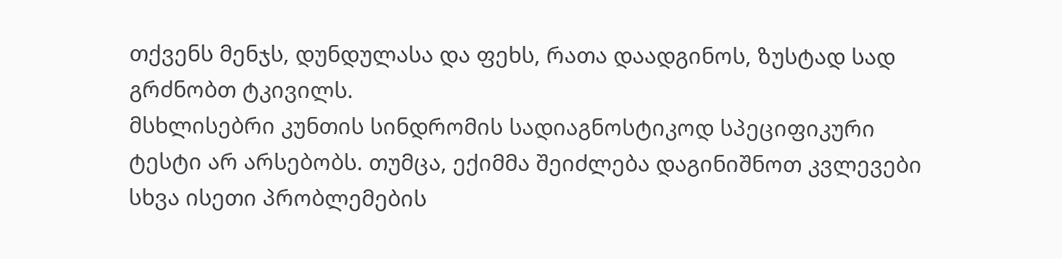თქვენს მენჯს, დუნდულასა და ფეხს, რათა დაადგინოს, ზუსტად სად გრძნობთ ტკივილს.
მსხლისებრი კუნთის სინდრომის სადიაგნოსტიკოდ სპეციფიკური ტესტი არ არსებობს. თუმცა, ექიმმა შეიძლება დაგინიშნოთ კვლევები სხვა ისეთი პრობლემების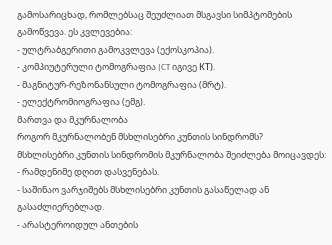გამოსარიცხად, რომლებსაც შეუძლიათ მსგავსი სიმპტომების გამოწვევა. ეს კვლევებია:
- ულტრაბგერითი გამოკვლევა (ექოსკოპია).
- კომპიუტერული ტომოგრაფია (CT იგივე КТ).
- მაგნიტურ-რეზონანსული ტომოგრაფია (მრტ).
- ელექტრომიოგრაფია (ემგ).
მართვა და მკურნალობა
როგორ მკურნალობენ მსხლისებრი კუნთის სინდრომს?
მსხლისებრი კუნთის სინდრომის მკურნალობა შეიძლება მოიცავდეს:
- რამდენიმე დღით დასვენებას.
- საშინაო ვარჯიშებს მსხლისებრი კუნთის გასაწელად ან გასაძლიერებლად.
- არასტეროიდულ ანთების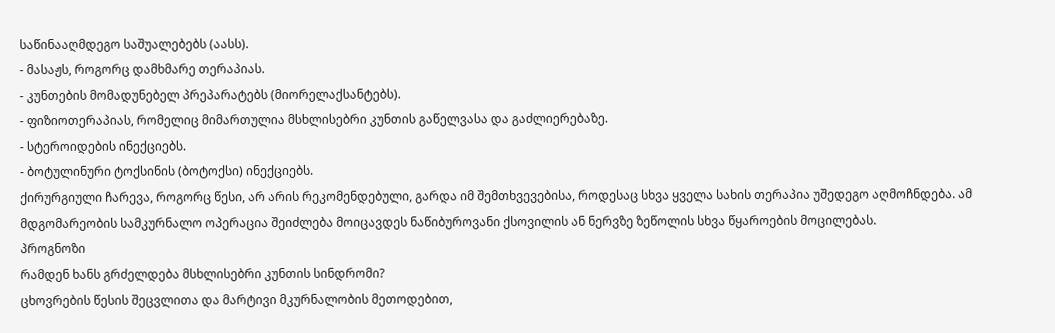საწინააღმდეგო საშუალებებს (აასს).
- მასაჟს, როგორც დამხმარე თერაპიას.
- კუნთების მომადუნებელ პრეპარატებს (მიორელაქსანტებს).
- ფიზიოთერაპიას, რომელიც მიმართულია მსხლისებრი კუნთის გაწელვასა და გაძლიერებაზე.
- სტეროიდების ინექციებს.
- ბოტულინური ტოქსინის (ბოტოქსი) ინექციებს.
ქირურგიული ჩარევა, როგორც წესი, არ არის რეკომენდებული, გარდა იმ შემთხვევებისა, როდესაც სხვა ყველა სახის თერაპია უშედეგო აღმოჩნდება. ამ მდგომარეობის სამკურნალო ოპერაცია შეიძლება მოიცავდეს ნაწიბუროვანი ქსოვილის ან ნერვზე ზეწოლის სხვა წყაროების მოცილებას.
პროგნოზი
რამდენ ხანს გრძელდება მსხლისებრი კუნთის სინდრომი?
ცხოვრების წესის შეცვლითა და მარტივი მკურნალობის მეთოდებით,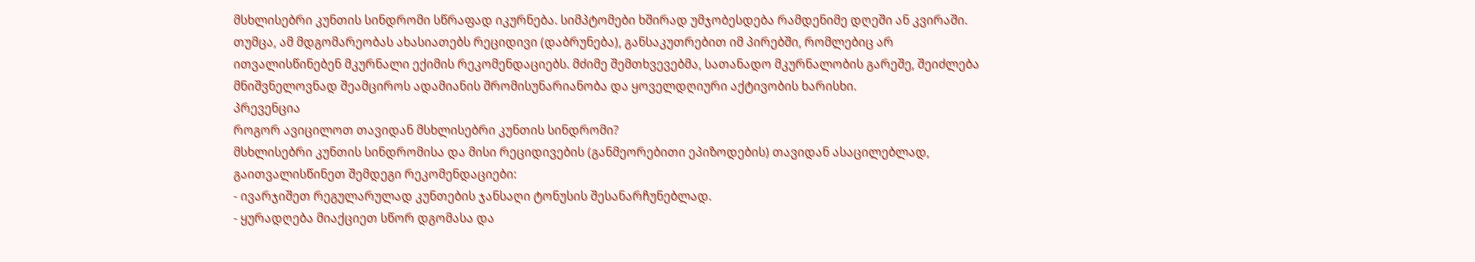მსხლისებრი კუნთის სინდრომი სწრაფად იკურნება. სიმპტომები ხშირად უმჯობესდება რამდენიმე დღეში ან კვირაში.
თუმცა, ამ მდგომარეობას ახასიათებს რეციდივი (დაბრუნება), განსაკუთრებით იმ პირებში, რომლებიც არ ითვალისწინებენ მკურნალი ექიმის რეკომენდაციებს. მძიმე შემთხვევებმა, სათანადო მკურნალობის გარეშე, შეიძლება მნიშვნელოვნად შეამციროს ადამიანის შრომისუნარიანობა და ყოველდღიური აქტივობის ხარისხი.
პრევენცია
როგორ ავიცილოთ თავიდან მსხლისებრი კუნთის სინდრომი?
მსხლისებრი კუნთის სინდრომისა და მისი რეციდივების (განმეორებითი ეპიზოდების) თავიდან ასაცილებლად, გაითვალისწინეთ შემდეგი რეკომენდაციები:
- ივარჯიშეთ რეგულარულად კუნთების ჯანსაღი ტონუსის შესანარჩუნებლად.
- ყურადღება მიაქციეთ სწორ დგომასა და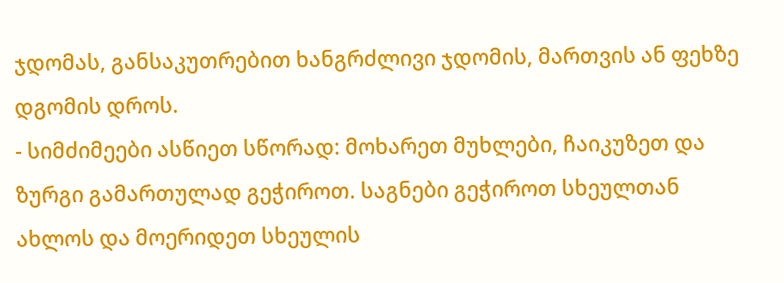ჯდომას, განსაკუთრებით ხანგრძლივი ჯდომის, მართვის ან ფეხზე დგომის დროს.
- სიმძიმეები ასწიეთ სწორად: მოხარეთ მუხლები, ჩაიკუზეთ და ზურგი გამართულად გეჭიროთ. საგნები გეჭიროთ სხეულთან ახლოს და მოერიდეთ სხეულის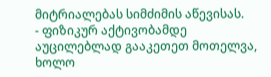მიტრიალებას სიმძიმის აწევისას.
- ფიზიკურ აქტივობამდე აუცილებლად გააკეთეთ მოთელვა, ხოლო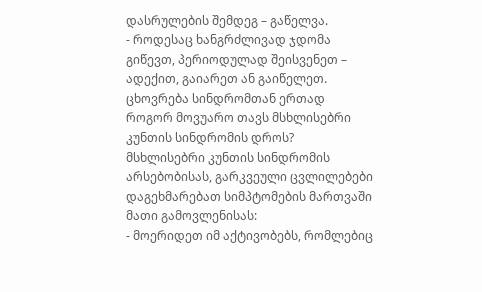დასრულების შემდეგ – გაწელვა.
- როდესაც ხანგრძლივად ჯდომა გიწევთ, პერიოდულად შეისვენეთ – ადექით, გაიარეთ ან გაიწელეთ.
ცხოვრება სინდრომთან ერთად
როგორ მოვუარო თავს მსხლისებრი კუნთის სინდრომის დროს?
მსხლისებრი კუნთის სინდრომის არსებობისას, გარკვეული ცვლილებები დაგეხმარებათ სიმპტომების მართვაში მათი გამოვლენისას:
- მოერიდეთ იმ აქტივობებს, რომლებიც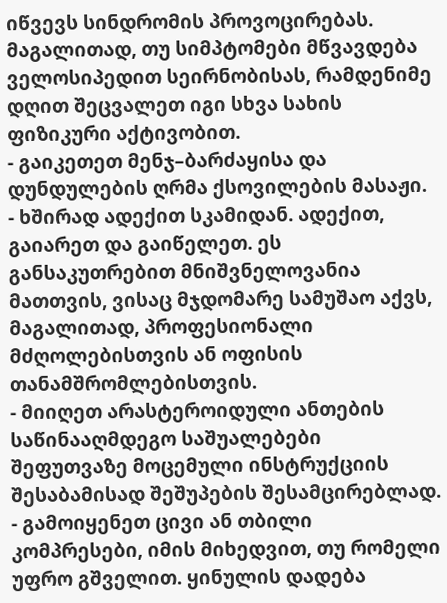იწვევს სინდრომის პროვოცირებას. მაგალითად, თუ სიმპტომები მწვავდება ველოსიპედით სეირნობისას, რამდენიმე დღით შეცვალეთ იგი სხვა სახის ფიზიკური აქტივობით.
- გაიკეთეთ მენჯ–ბარძაყისა და დუნდულების ღრმა ქსოვილების მასაჟი.
- ხშირად ადექით სკამიდან. ადექით, გაიარეთ და გაიწელეთ. ეს განსაკუთრებით მნიშვნელოვანია მათთვის, ვისაც მჯდომარე სამუშაო აქვს, მაგალითად, პროფესიონალი მძღოლებისთვის ან ოფისის თანამშრომლებისთვის.
- მიიღეთ არასტეროიდული ანთების საწინააღმდეგო საშუალებები შეფუთვაზე მოცემული ინსტრუქციის შესაბამისად შეშუპების შესამცირებლად.
- გამოიყენეთ ცივი ან თბილი კომპრესები, იმის მიხედვით, თუ რომელი უფრო გშველით. ყინულის დადება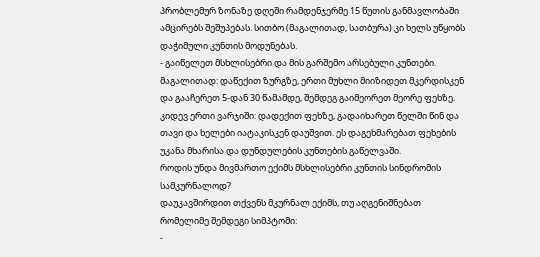პრობლემურ ზონაზე დღეში რამდენჯერმე 15 წუთის განმავლობაში ამცირებს შეშუპებას. სითბო (მაგალითად, სათბურა) კი ხელს უწყობს დაჭიმული კუნთის მოდუნებას.
- გაიწელეთ მსხლისებრი და მის გარშემო არსებული კუნთები. მაგალითად: დაწექით ზურგზე, ერთი მუხლი მიიზიდეთ მკერდისკენ და გააჩერეთ 5-დან 30 წამამდე, შემდეგ გაიმეორეთ მეორე ფეხზე. კიდევ ერთი ვარჯიში: დადექით ფეხზე, გადაიხარეთ წელში წინ და თავი და ხელები იატაკისკენ დაუშვით. ეს დაგეხმარებათ ფეხების უკანა მხარისა და დუნდულების კუნთების გაწელვაში.
როდის უნდა მივმართო ექიმს მსხლისებრი კუნთის სინდრომის სამკურნალოდ?
დაუკავშირდით თქვენს მკურნალ ექიმს, თუ აღგენიშნებათ რომელიმე შემდეგი სიმპტომი:
-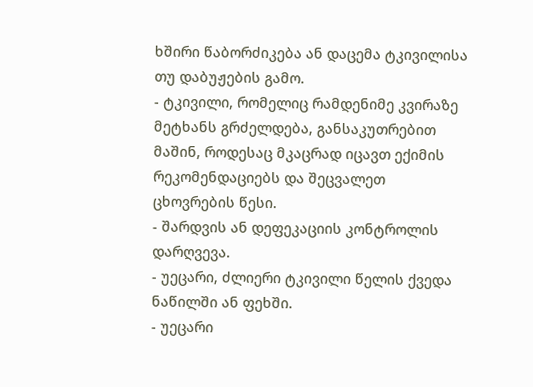ხშირი წაბორძიკება ან დაცემა ტკივილისა თუ დაბუჟების გამო.
- ტკივილი, რომელიც რამდენიმე კვირაზე მეტხანს გრძელდება, განსაკუთრებით მაშინ, როდესაც მკაცრად იცავთ ექიმის რეკომენდაციებს და შეცვალეთ ცხოვრების წესი.
- შარდვის ან დეფეკაციის კონტროლის დარღვევა.
- უეცარი, ძლიერი ტკივილი წელის ქვედა ნაწილში ან ფეხში.
- უეცარი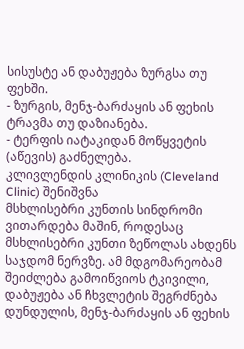სისუსტე ან დაბუჟება ზურგსა თუ ფეხში.
- ზურგის, მენჯ-ბარძაყის ან ფეხის ტრავმა თუ დაზიანება.
- ტერფის იატაკიდან მოწყვეტის (აწევის) გაძნელება.
კლივლენდის კლინიკის (Cleveland Clinic) შენიშვნა
მსხლისებრი კუნთის სინდრომი ვითარდება მაშინ, როდესაც მსხლისებრი კუნთი ზეწოლას ახდენს საჯდომ ნერვზე. ამ მდგომარეობამ შეიძლება გამოიწვიოს ტკივილი, დაბუჟება ან ჩხვლეტის შეგრძნება დუნდულის, მენჯ-ბარძაყის ან ფეხის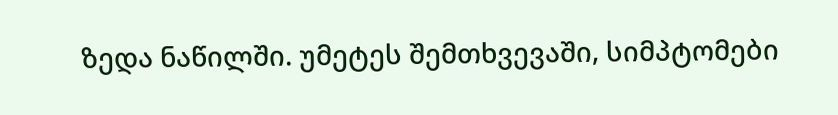ზედა ნაწილში. უმეტეს შემთხვევაში, სიმპტომები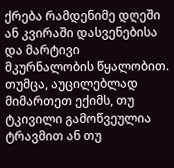ქრება რამდენიმე დღეში ან კვირაში დასვენებისა და მარტივი მკურნალობის წყალობით. თუმცა, აუცილებლად მიმართეთ ექიმს, თუ ტკივილი გამოწვეულია ტრავმით ან თუ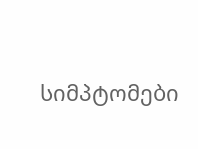სიმპტომები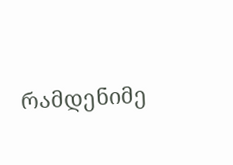რამდენიმე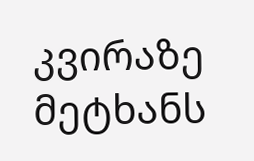კვირაზე მეტხანს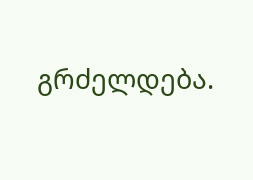გრძელდება.